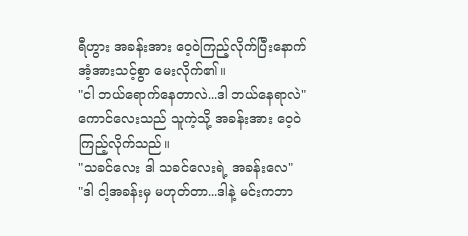ရီဟွား အခန်းအား ဝေ့ဝဲကြည့်လိုက်ပြီးနောက် အံ့အားသင့်စွာ မေးလိုက်၏။
"ငါ ဘယ်ရောက်နေတာလဲ...ဒါ ဘယ်နေရာလဲ"
ကောင်လေးသည် သူကဲ့သို့ အခန်းအား ဝေ့ဝဲကြည့်လိုက်သည်။
"သခင်လေး ဒါ သခင်လေးရဲ့ အခန်းလေ"
"ဒါ ငါ့အခန်းမှ မဟုတ်တာ...ဒါနဲ့ မင်းကဘာ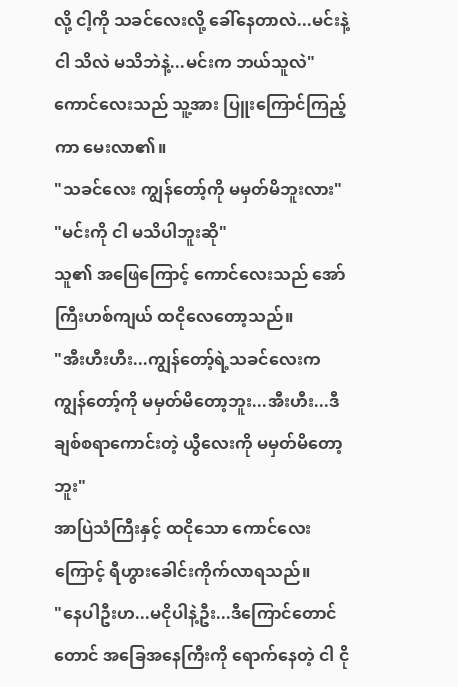လို့ ငါ့ကို သခင်လေးလို့ ခေါ်နေတာလဲ...မင်းနဲ့ငါ သိလဲ မသိဘဲနဲ့...မင်းက ဘယ်သူလဲ"
ကောင်လေးသည် သူ့အား ပြူးကြောင်ကြည့်ကာ မေးလာ၏။
"သခင်လေး ကျွန်တော့်ကို မမှတ်မိဘူးလား"
"မင်းကို ငါ မသိပါဘူးဆို"
သူ၏ အဖြေကြောင့် ကောင်လေးသည် အော်ကြီးဟစ်ကျယ် ထငိုလေတော့သည်။
"အီးဟီးဟီး...ကျွန်တော့်ရဲ့သခင်လေးက ကျွန်တော့်ကို မမှတ်မိတော့ဘူး...အီးဟီး...ဒီချစ်စရာကောင်းတဲ့ ယွီလေးကို မမှတ်မိတော့ဘူး"
အာပြဲသံကြီးနှင့် ထငိုသော ကောင်လေးကြောင့် ရီဟွားခေါင်းကိုက်လာရသည်။
"နေပါဦးဟ...မငိုပါနဲ့ဦး...ဒီကြောင်တောင်တောင် အခြေအနေကြီးကို ရောက်နေတဲ့ ငါ ငို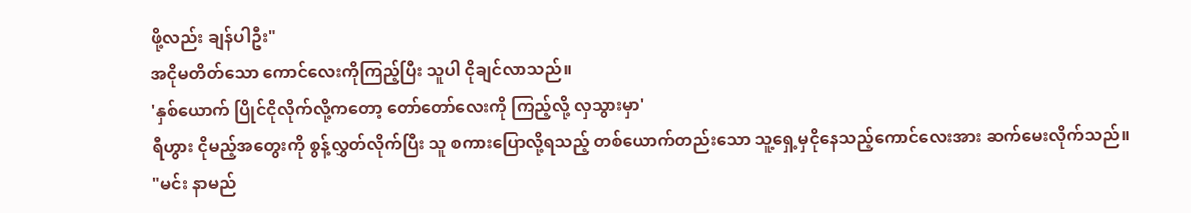ဖို့လည်း ချန်ပါဦး"
အငိုမတိတ်သော ကောင်လေးကိုကြည့်ပြီး သူပါ ငိုချင်လာသည်။
'နှစ်ယောက် ပြိုင်ငိုလိုက်လို့ကတော့ တော်တော်လေးကို ကြည့်လို့ လှသွားမှာ'
ရီဟွား ငိုမည့်အတွေးကို စွန့်လွှတ်လိုက်ပြီး သူ စကားပြောလို့ရသည့် တစ်ယောက်တည်းသော သူ့ရှေ့မှငိုနေသည့်ကောင်လေးအား ဆက်မေးလိုက်သည်။
"မင်း နာမည်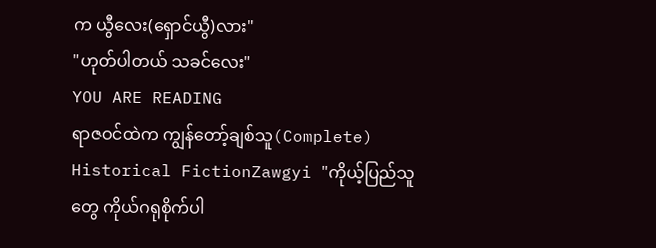က ယွီလေး(ရှောင်ယွီ)လား"
"ဟုတ်ပါတယ် သခင်လေး"
YOU ARE READING
ရာဇဝင်ထဲက ကျွန်တော့်ချစ်သူ(Complete)
Historical FictionZawgyi "ကိုယ့်ပြည်သူတွေ ကိုယ်ဂရုစိုက်ပါ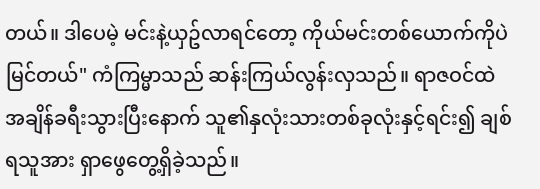တယ်။ ဒါပေမဲ့ မင်းနဲ့ယှဥ်လာရင်တော့ ကိုယ်မင်းတစ်ယောက်ကိုပဲ မြင်တယ်" ကံကြမ္မာသည် ဆန်းကြယ်လွန်းလှသည်။ ရာဇဝင်ထဲ အချိန်ခရီးသွားပြီးနောက် သူ၏နှလုံးသားတစ်ခုလုံးနှင့်ရင်း၍ ချစ်ရသူအား ရှာဖွေတွေ့ရှိခဲ့သည်။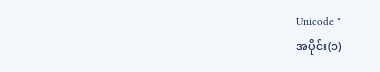Unicode "
အပိုင်း(၁)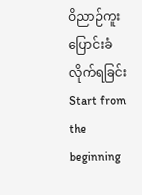ဝိညာဉ်ကူးပြောင်းခံလိုက်ရခြင်း
Start from the beginning